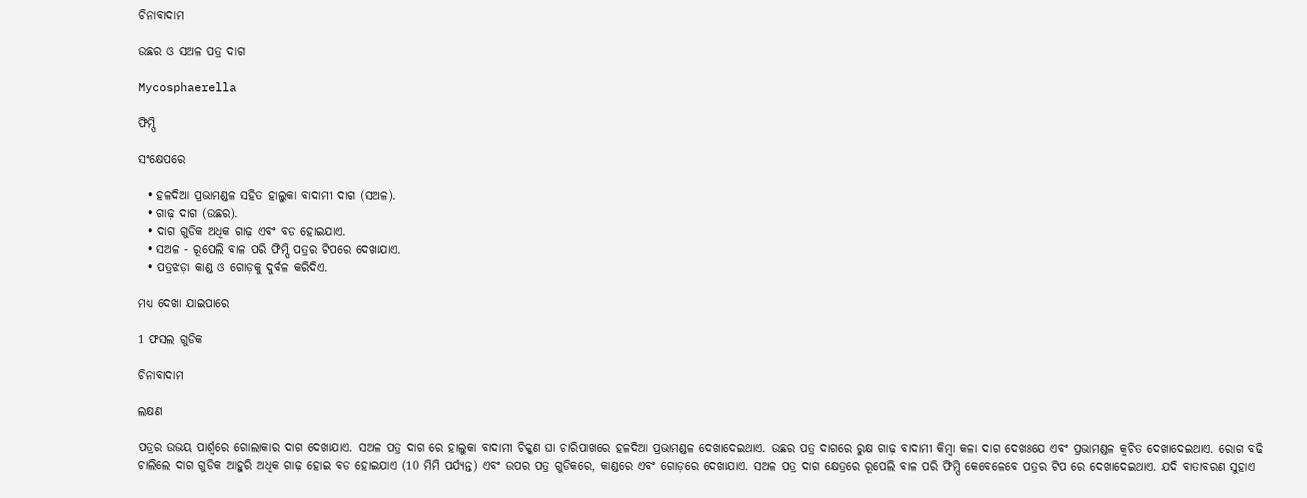ଚିନାବାଦାମ

ଉଛର ଓ ସଅଳ ପତ୍ର ଦାଗ

Mycosphaerella

ଫିମ୍ପି

ସଂକ୍ଷେପରେ

  • ହଳଦିଆ ପ୍ରଭାମଣ୍ଡଳ ସହିତ ହାଲୁକା ବାଦାମୀ ଦାଗ (ସଅଳ).
  • ଗାଢ଼ ଦାଗ (ଉଛର).
  • ଦାଗ ଗୁଡିକ ଅଧିକ ଗାଢ଼ ଏବଂ ବଡ ହୋଇଯାଏ.
  • ସଅଳ - ରୂପେଲି ବାଳ ପରି ଫିମ୍ପି ପତ୍ରର ଟିପରେ ଦେଖାଯାଏ.
  • ପତ୍ରଝଡ଼ା କାଣ୍ଡ ଓ ଗୋଡ଼କୁ ଦୁର୍ବଳ କରିଦିଏ.

ମଧ୍ୟ ଦେଖା ଯାଇପାରେ

1 ଫସଲ ଗୁଡିକ

ଚିନାବାଦାମ

ଲକ୍ଷଣ

ପତ୍ରର ଉଭୟ ପାର୍ଶ୍ୱରେ ଗୋଲାକାର ଦାଗ ଦେଖାଯାଏ. ସଅଳ ପତ୍ର ଦାଗ ରେ ହାଲୁକା ବାଦାମୀ ଚିକ୍କଣ ଘା ଚାରିପାଖରେ ହଳଦିଆ ପ୍ରଭାମଣ୍ଡଳ ଦେଖାଦେଇଥାଏ. ଉଛର ପତ୍ର ଦାଗରେ ରୁକ୍ଷ ଗାଢ଼ ବାଦାମୀ କିମ୍ବା କଳା ଦାଗ ଦେଖଃଯେ ଏବଂ ପ୍ରଭାମଣ୍ଡଳ କ୍ୱଚିତ ଦେଖାଦେଇଥାଏ. ରୋଗ ବଢି ଚାଲିଲେ ଦାଗ ଗୁଡିକ ଆହୁରି ଅଧିକ ଗାଢ଼ ହୋଇ ବଡ ହୋଇଯାଏ (10 ମିମି ପର୍ଯ୍ୟନ୍ତ) ଏବଂ ଉପର ପତ୍ର ଗୁଡିକରେ, କାଣ୍ଡରେ ଏବଂ ଗୋଡ଼ରେ ଦେଖାଯାଏ. ସଅଳ ପତ୍ର ଦାଗ କ୍ଷେତ୍ରରେ ରୂପେଲି ବାଳ ପରି ଫିମ୍ପି କେବେଳେବେ ପତ୍ରର ଟିପ ରେ ଦେଖାଦେଇଥାଏ. ଯଦି ବାତାବରଣ ସୁହାଏ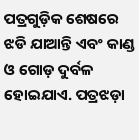ପତ୍ରଗୁଡ଼ିକ ଶେଷରେ ଝଡି ଯାଆନ୍ତି ଏବଂ କାଣ୍ଡ ଓ ଗୋଡ଼ ଦୁର୍ବଳ ହୋଇଯାଏ. ପତ୍ରଝଡ଼ା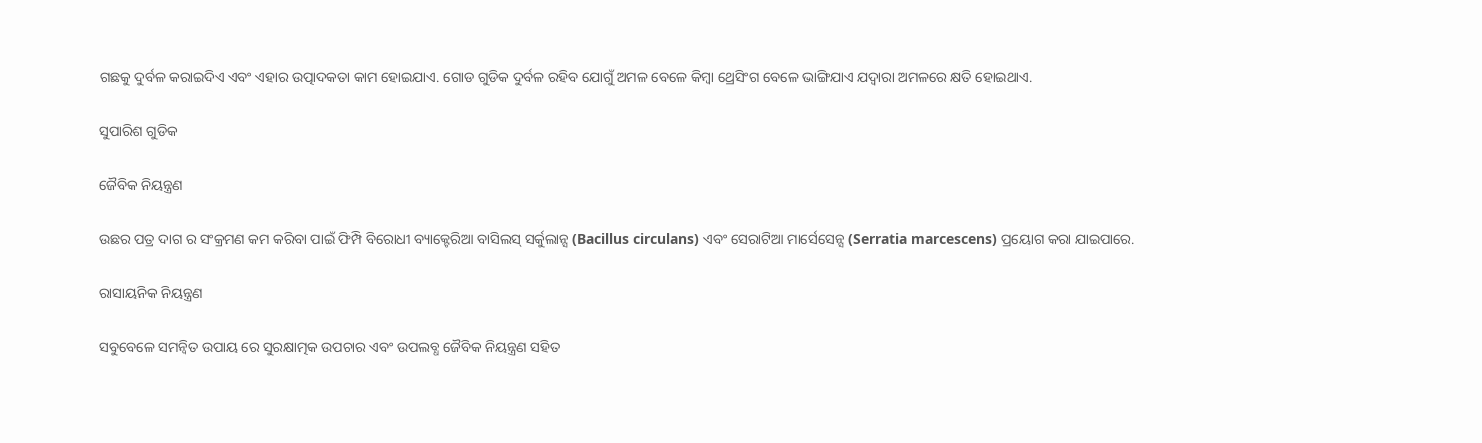ଗଛକୁ ଦୁର୍ବଳ କରାଇଦିଏ ଏବଂ ଏହାର ଉତ୍ପାଦକତା କାମ ହୋଇଯାଏ. ଗୋଡ ଗୁଡିକ ଦୁର୍ବଳ ରହିବ ଯୋଗୁଁ ଅମଳ ବେଳେ କିମ୍ବା ଥ୍ରେସିଂଗ ବେଳେ ଭାଙ୍ଗିଯାଏ ଯଦ୍ୱାରା ଅମଳରେ କ୍ଷତି ହୋଇଥାଏ.

ସୁପାରିଶ ଗୁଡିକ

ଜୈବିକ ନିୟନ୍ତ୍ରଣ

ଉଛର ପତ୍ର ଦାଗ ର ସଂକ୍ରମଣ କମ କରିବା ପାଇଁ ଫିମ୍ପି ବିରୋଧୀ ବ୍ୟାକ୍ଟେରିଆ ବାସିଲସ୍ ସର୍କୁଲାନ୍ସ (Bacillus circulans) ଏବଂ ସେରାଟିଆ ମାର୍ସେସେନ୍ସ (Serratia marcescens) ପ୍ରୟୋଗ କରା ଯାଇପାରେ.

ରାସାୟନିକ ନିୟନ୍ତ୍ରଣ

ସବୁବେଳେ ସମନ୍ବିତ ଉପାୟ ରେ ସୁରକ୍ଷାତ୍ମକ ଉପଚାର ଏବଂ ଉପଲବ୍ଧ ଜୈବିକ ନିୟନ୍ତ୍ରଣ ସହିତ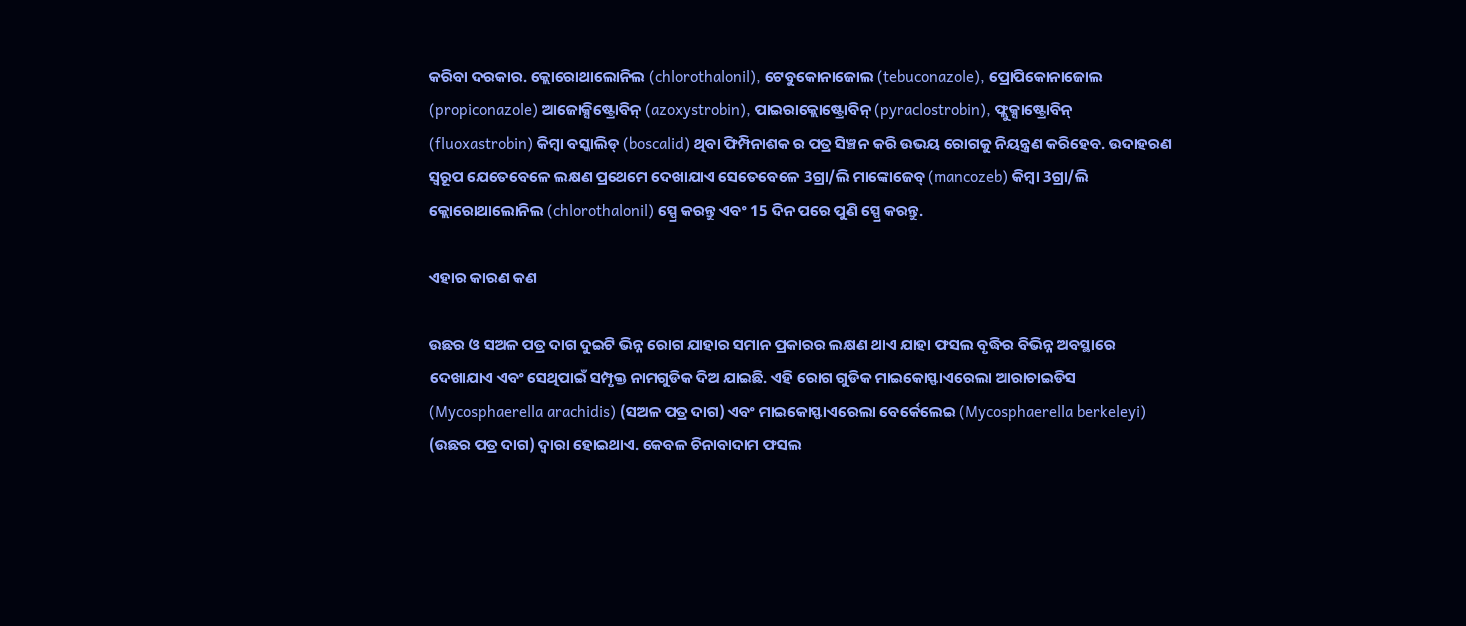କରିବା ଦରକାର. କ୍ଲୋରୋଥାଲୋନିଲ (chlorothalonil), ଟେବୁକୋନାଜୋଲ (tebuconazole), ପ୍ରୋପିକୋନାଜୋଲ (propiconazole) ଆଜୋକ୍ସିଷ୍ଟ୍ରୋବିନ୍ (azoxystrobin), ପାଇରାକ୍ଲୋଷ୍ଟ୍ରୋବିନ୍ (pyraclostrobin), ଫ୍ଲୁକ୍ସାଷ୍ଟ୍ରୋବିନ୍ (fluoxastrobin) କିମ୍ବା ବସ୍କାଲିଡ୍ (boscalid) ଥିବା ଫିମ୍ପିନାଶକ ର ପତ୍ର ସିଞ୍ଚନ କରି ଉଭୟ ରୋଗକୁ ନିୟନ୍ତ୍ରଣ କରିହେବ. ଉଦାହରଣ ସ୍ୱରୂପ ଯେତେବେଳେ ଲକ୍ଷଣ ପ୍ରଥେମେ ଦେଖାଯାଏ ସେତେବେଳେ 3ଗ୍ରା/ଲି ମାଙ୍କୋଜେବ୍ (mancozeb) କିମ୍ବା 3ଗ୍ରା/ଲି କ୍ଲୋରୋଥାଲୋନିଲ (chlorothalonil) ସ୍ପ୍ରେ କରନ୍ତୁ ଏବଂ 15 ଦିନ ପରେ ପୁଣି ସ୍ପ୍ରେ କରନ୍ତୁ.

ଏହାର କାରଣ କଣ

ଉଛର ଓ ସଅଳ ପତ୍ର ଦାଗ ଦୁଇଟି ଭିନ୍ନ ରୋଗ ଯାହାର ସମାନ ପ୍ରକାରର ଲକ୍ଷଣ ଥାଏ ଯାହା ଫସଲ ବୃଦ୍ଧିର ବିଭିନ୍ନ ଅବସ୍ଥାରେ ଦେଖାଯାଏ ଏବଂ ସେଥିପାଇଁ ସମ୍ପୃକ୍ତ ନାମଗୁଡିକ ଦିଅ ଯାଇଛି. ଏହି ରୋଗ ଗୁଡିକ ମାଇକୋସ୍ଫାଏରେଲା ଆରାଚାଇଡିସ (Mycosphaerella arachidis) (ସଅଳ ପତ୍ର ଦାଗ) ଏବଂ ମାଇକୋସ୍ଫାଏରେଲା ବେର୍କେଲେଇ (Mycosphaerella berkeleyi) (ଉଛର ପତ୍ର ଦାଗ) ଦ୍ୱାରା ହୋଇଥାଏ. କେବଳ ଚିନାବାଦାମ ଫସଲ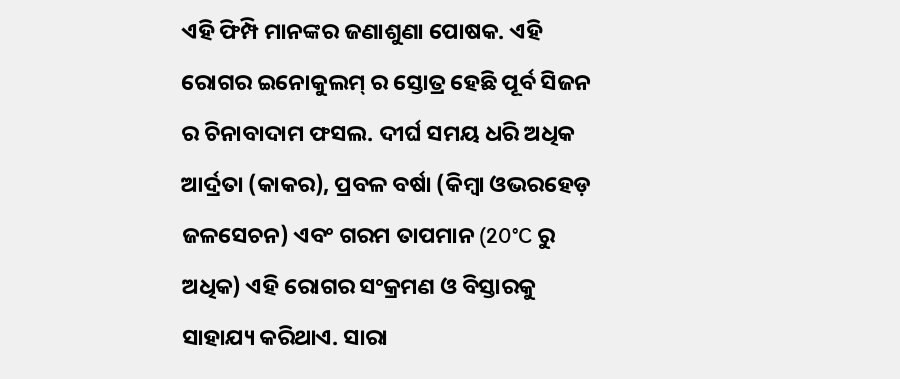ଏହି ଫିମ୍ପି ମାନଙ୍କର ଜଣାଶୁଣା ପୋଷକ. ଏହି ରୋଗର ଇନୋକୁଲମ୍ ର ସ୍ତୋତ୍ର ହେଛି ପୂର୍ବ ସିଜନ ର ଚିନାବାଦାମ ଫସଲ. ଦୀର୍ଘ ସମୟ ଧରି ଅଧିକ ଆର୍ଦ୍ରତା (କାକର), ପ୍ରବଳ ବର୍ଷା (କିମ୍ବା ଓଭରହେଡ଼ ଜଳସେଚନ) ଏବଂ ଗରମ ତାପମାନ (20°C ରୁ ଅଧିକ) ଏହି ରୋଗର ସଂକ୍ରମଣ ଓ ବିସ୍ତାରକୁ ସାହାଯ୍ୟ କରିଥାଏ. ସାରା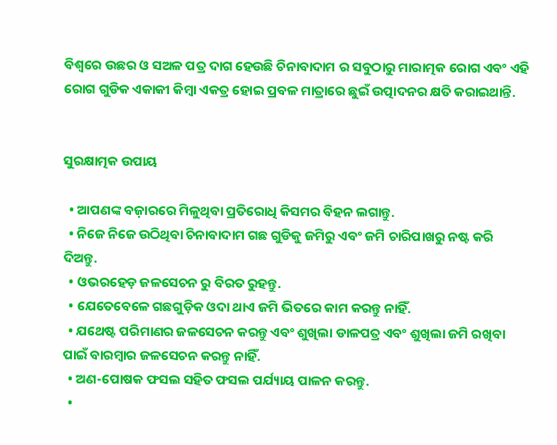ବିଶ୍ୱରେ ଉଛର ଓ ସଅଳ ପତ୍ର ଦାଗ ହେଉଛି ଚିନାବାଦାମ ର ସବୁଠାରୁ ମାରାତ୍ମକ ରୋଗ ଏବଂ ଏହି ରୋଗ ଗୁଡିକ ଏକାକୀ କିମ୍ବା ଏକତ୍ର ହୋଇ ପ୍ରବଳ ମାତ୍ରାରେ ଛୁଇଁ ଉତ୍ପାଦନର କ୍ଷତି କରାଇଥାନ୍ତି.


ସୁରକ୍ଷାତ୍ମକ ଉପାୟ

  • ଆପଣଙ୍କ ବଜ଼ାରରେ ମିଳୁଥିବା ପ୍ରତିରୋଧି କିସମର ବିହନ ଲଗାନ୍ତୁ.
  • ନିଜେ ନିଜେ ଉଠିଥିବା ଚିନାବାଦାମ ଗଛ ଗୁଡିକୁ ଜମିରୁ ଏବଂ ଜମି ଚାରିପାଖରୁ ନଷ୍ଟ କରି ଦିଅନ୍ତୁ.
  • ଓଭରହେଡ଼ ଜଳସେଚନ ରୁ ବିରତ ରୁହନ୍ତୁ.
  • ଯେତେବେଳେ ଗଛଗୁଡ଼ିକ ଓଦା ଥାଏ ଜମି ଭିତରେ କାମ କରନ୍ତୁ ନାହିଁ.
  • ଯଥେଷ୍ଟ ପରିମାଣର ଜଳସେଚନ କରନ୍ତୁ ଏବଂ ଶୁଖିଲା ଡାଳପତ୍ର ଏବଂ ଶୁଖିଲା ଜମି ରଖିବା ପାଇଁ ବାରମ୍ବାର ଜଳସେଚନ କରନ୍ତୁ ନାହିଁ.
  • ଅଣ-ପୋଷକ ଫସଲ ସହିତ ଫସଲ ପର୍ଯ୍ୟାୟ ପାଳନ କରନ୍ତୁ.
  •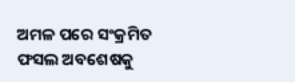ଅମଳ ପରେ ସଂକ୍ରମିତ ଫସଲ ଅବଶେଷକୁ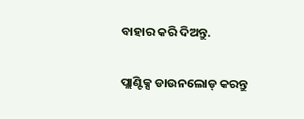ବାହାର କରି ଦିଅନ୍ତୁ.

ପ୍ଲାଣ୍ଟିକ୍ସ ଡାଉନଲୋଡ୍ କରନ୍ତୁ